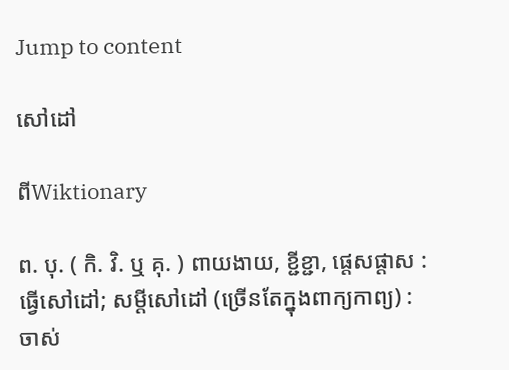Jump to content

សៅដៅ

ពីWiktionary

ព. បុ. ( កិ. វិ. ឬ គុ. ) ពាយងាយ, ខ្ជីខ្ជា, ផ្តេសផ្តាស : ធ្វើសៅដៅ; សម្ដីសៅដៅ (ច្រើនតែក្នុងពាក្យកាព្យ) : ចាស់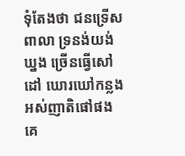ទុំតែងថា ជនទ្រើសពាលា ទ្រនង់យង់ឃ្នង ច្រើនធ្វើសៅដៅ ឃោរឃៅកន្លង អស់ញាតិផៅផង គេ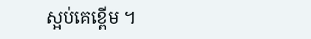ស្អប់គេខ្ពើម ។